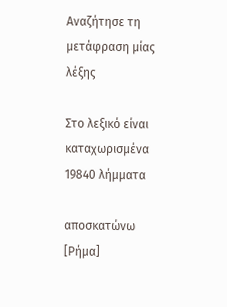Αναζήτησε τη μετάφραση μίας λέξης

Στο λεξικό είναι καταχωρισμένα 19840 λήμματα

αποσκατώνω [Ρήμα]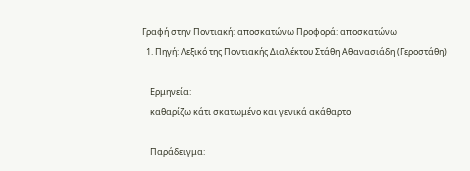Γραφή στην Ποντιακή: αποσκατώνω Προφορά: αποσκατώνω
  1. Πηγή: Λεξικό της Ποντιακής Διαλέκτου Στάθη Αθανασιάδη (Γεροστάθη)

    Ερμηνεία:
    καθαρίζω κάτι σκατωμένο και γενικά ακάθαρτο

    Παράδειγμα: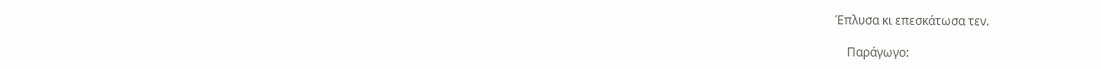Έπλυσα κι επεσκάτωσα τεν.

    Παράγωγο: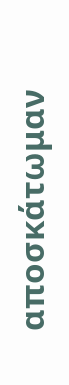αποσκάτωμαν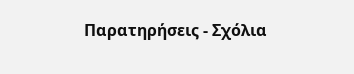Παρατηρήσεις - Σχόλια